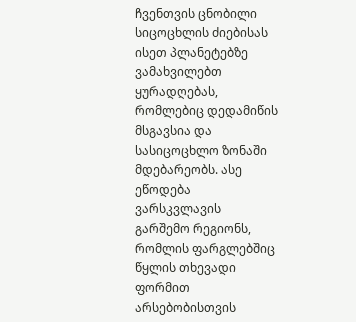ჩვენთვის ცნობილი სიცოცხლის ძიებისას ისეთ პლანეტებზე ვამახვილებთ ყურადღებას, რომლებიც დედამიწის მსგავსია და სასიცოცხლო ზონაში მდებარეობს. ასე ეწოდება ვარსკვლავის გარშემო რეგიონს, რომლის ფარგლებშიც წყლის თხევადი ფორმით არსებობისთვის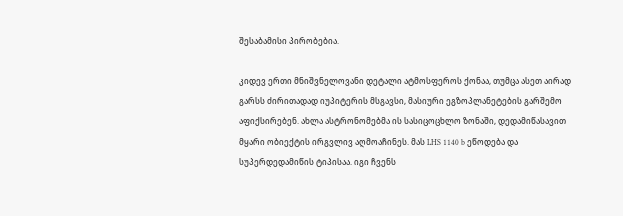შესაბამისი პირობებია.

კიდევ ერთი მნიშვნელოვანი დეტალი ატმოსფეროს ქონაა, თუმცა ასეთ აირად გარსს ძირითადად იუპიტერის მსგავსი, მასიური ეგზოპლანეტების გარშემო აფიქსირებენ. ახლა ასტრონომებმა ის სასიცოცხლო ზონაში, დედამიწასავით მყარი ობიექტის ირგვლივ აღმოაჩინეს. მას LHS 1140 b ეწოდება და სუპერდედამიწის ტიპისაა. იგი ჩვენს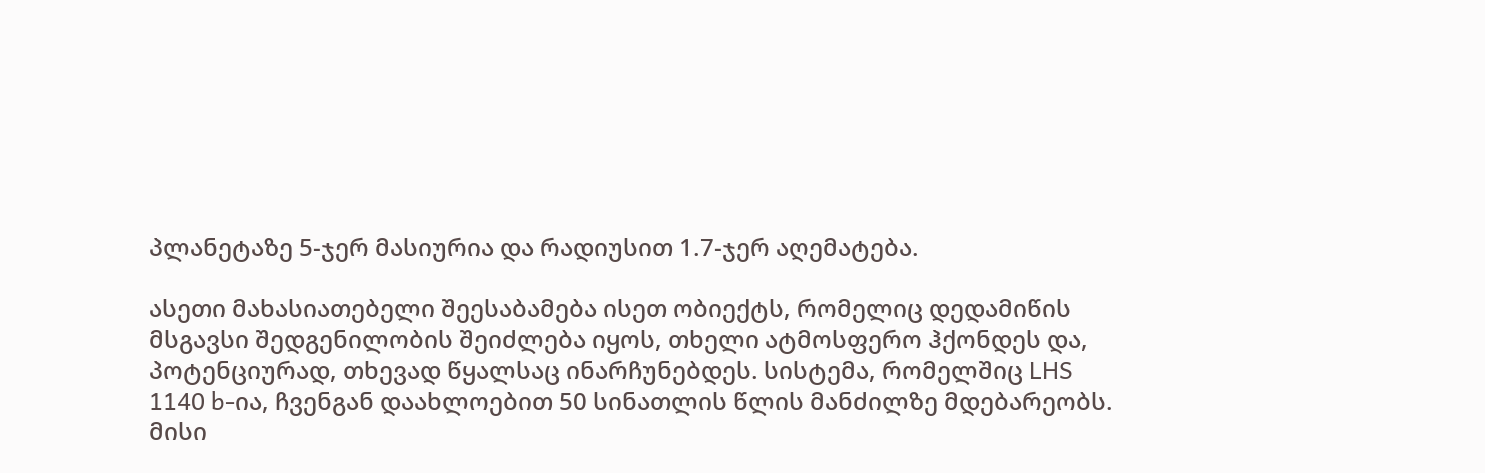პლანეტაზე 5-ჯერ მასიურია და რადიუსით 1.7-ჯერ აღემატება.

ასეთი მახასიათებელი შეესაბამება ისეთ ობიექტს, რომელიც დედამიწის მსგავსი შედგენილობის შეიძლება იყოს, თხელი ატმოსფერო ჰქონდეს და, პოტენციურად, თხევად წყალსაც ინარჩუნებდეს. სისტემა, რომელშიც LHS 1140 b-ია, ჩვენგან დაახლოებით 50 სინათლის წლის მანძილზე მდებარეობს. მისი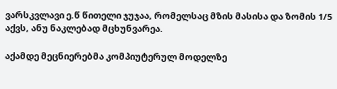ვარსკვლავი ე.წ წითელი ჯუჯაა, რომელსაც მზის მასისა და ზომის 1/5 აქვს, ანუ ნაკლებად მცხუნვარეა.

აქამდე მეცნიერებმა კომპიუტერულ მოდელზე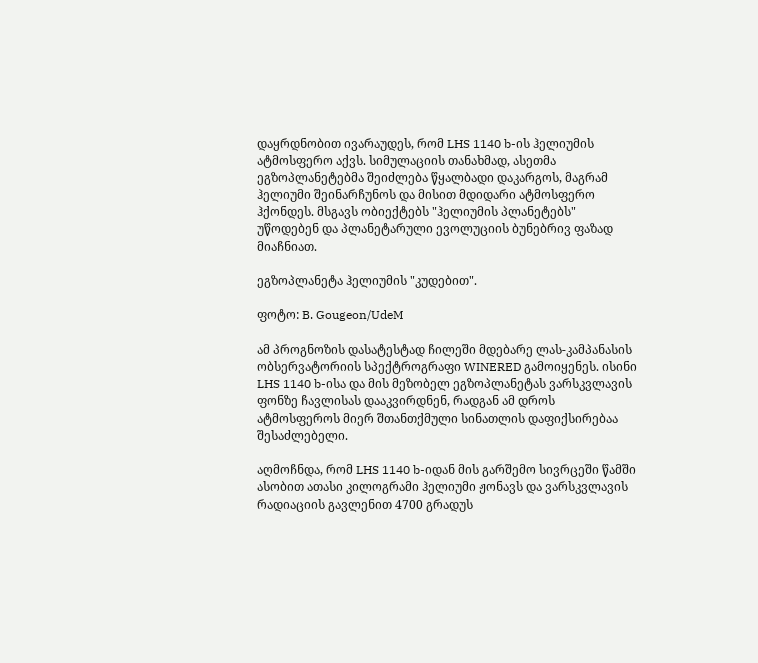დაყრდნობით ივარაუდეს, რომ LHS 1140 b-ის ჰელიუმის ატმოსფერო აქვს. სიმულაციის თანახმად, ასეთმა ეგზოპლანეტებმა შეიძლება წყალბადი დაკარგოს, მაგრამ ჰელიუმი შეინარჩუნოს და მისით მდიდარი ატმოსფერო ჰქონდეს. მსგავს ობიექტებს "ჰელიუმის პლანეტებს" უწოდებენ და პლანეტარული ევოლუციის ბუნებრივ ფაზად მიაჩნიათ.

ეგზოპლანეტა ჰელიუმის "კუდებით".

ფოტო: B. Gougeon/UdeM

ამ პროგნოზის დასატესტად ჩილეში მდებარე ლას-კამპანასის ობსერვატორიის სპექტროგრაფი WINERED გამოიყენეს. ისინი LHS 1140 b-ისა და მის მეზობელ ეგზოპლანეტას ვარსკვლავის ფონზე ჩავლისას დააკვირდნენ, რადგან ამ დროს ატმოსფეროს მიერ შთანთქმული სინათლის დაფიქსირებაა შესაძლებელი.

აღმოჩნდა, რომ LHS 1140 b-იდან მის გარშემო სივრცეში წამში ასობით ათასი კილოგრამი ჰელიუმი ჟონავს და ვარსკვლავის რადიაციის გავლენით 4700 გრადუს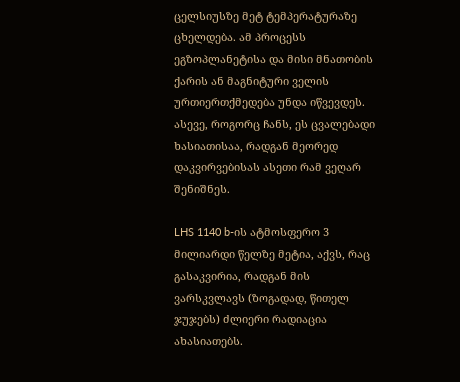ცელსიუსზე მეტ ტემპერატურაზე ცხელდება. ამ პროცესს ეგზოპლანეტისა და მისი მნათობის ქარის ან მაგნიტური ველის ურთიერთქმედება უნდა იწვევდეს. ასევე, როგორც ჩანს, ეს ცვალებადი ხასიათისაა, რადგან მეორედ დაკვირვებისას ასეთი რამ ვეღარ შენიშნეს.

LHS 1140 b-ის ატმოსფერო 3 მილიარდი წელზე მეტია, აქვს, რაც გასაკვირია, რადგან მის ვარსკვლავს (ზოგადად, წითელ ჯუჯებს) ძლიერი რადიაცია ახასიათებს.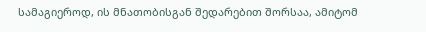სამაგიეროდ, ის მნათობისგან შედარებით შორსაა, ამიტომ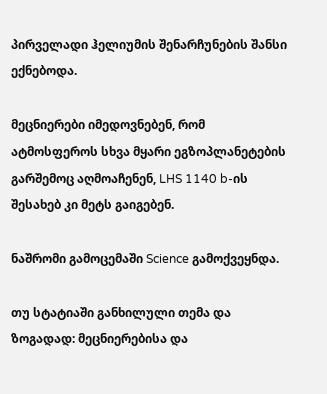პირველადი ჰელიუმის შენარჩუნების შანსი ექნებოდა.

მეცნიერები იმედოვნებენ, რომ ატმოსფეროს სხვა მყარი ეგზოპლანეტების გარშემოც აღმოაჩენენ, LHS 1140 b-ის შესახებ კი მეტს გაიგებენ.

ნაშრომი გამოცემაში Science გამოქვეყნდა.

თუ სტატიაში განხილული თემა და ზოგადად: მეცნიერებისა და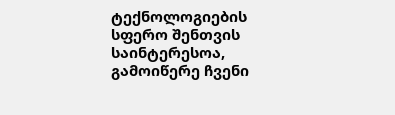ტექნოლოგიების სფერო შენთვის საინტერესოა, გამოიწერე ჩვენი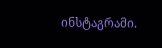ინსტაგრამი.